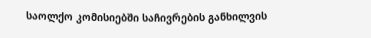საოლქო კომისიებში საჩივრების განხილვის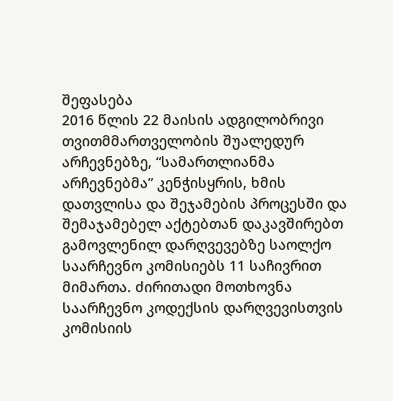შეფასება
2016 წლის 22 მაისის ადგილობრივი თვითმმართველობის შუალედურ არჩევნებზე, “სამართლიანმა არჩევნებმა” კენჭისყრის, ხმის დათვლისა და შეჯამების პროცესში და შემაჯამებელ აქტებთან დაკავშირებთ გამოვლენილ დარღვევებზე საოლქო საარჩევნო კომისიებს 11 საჩივრით მიმართა. ძირითადი მოთხოვნა საარჩევნო კოდექსის დარღვევისთვის კომისიის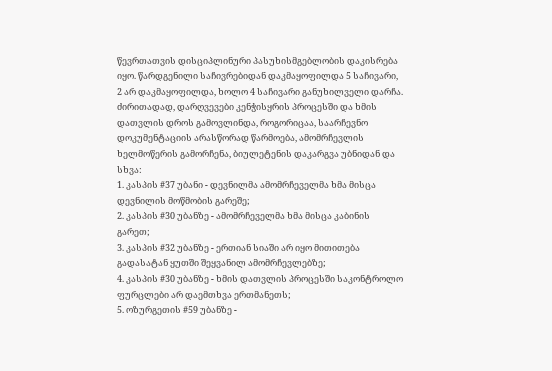წევრთათვის დისციპლინური პასუხისმგებლობის დაკისრება იყო. წარდგენილი საჩივრებიდან დაკმაყოფილდა 5 საჩივარი, 2 არ დაკმაყოფილდა, ხოლო 4 საჩივარი განუხილველი დარჩა.
ძირითადად, დარღვევები კენჭისყრის პროცესში და ხმის დათვლის დროს გამოვლინდა, როგორიცაა, საარჩევნო დოკუმენტაციის არასწორად წარმოება, ამომრჩევლის ხელმოწერის გამორჩენა, ბიულეტენის დაკარგვა უბნიდან და სხვა:
1. კასპის #37 უბანი - დევნილმა ამომრჩეველმა ხმა მისცა დევნილის მოწმობის გარეშე;
2. კასპის #30 უბანზე - ამომრჩეველმა ხმა მისცა კაბინის გარეთ;
3. კასპის #32 უბანზე - ერთიან სიაში არ იყო მითითება გადასატან ყუთში შეყვანილ ამომრჩევლებზე;
4. კასპის #30 უბანზე - ხმის დათვლის პროცესში საკონტროლო ფურცლები არ დაემთხვა ერთმანეთს;
5. ოზურგეთის #59 უბანზე -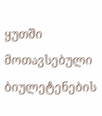ყუთში მოთავსებული ბიულეტენების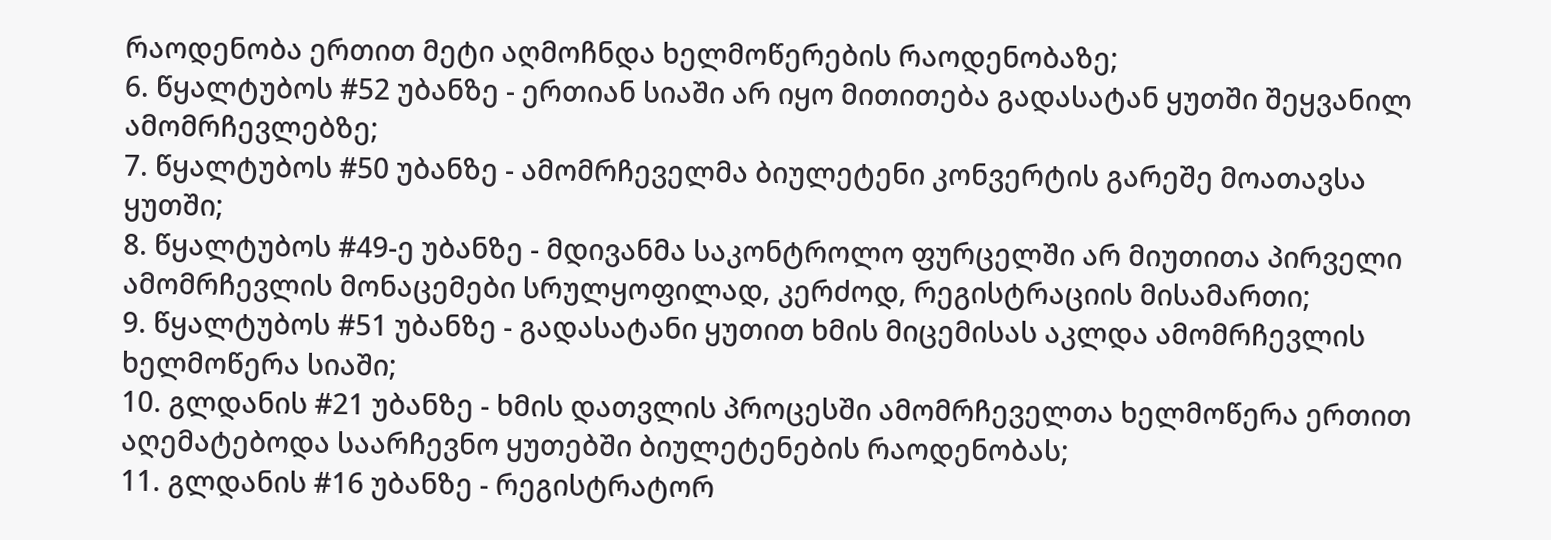რაოდენობა ერთით მეტი აღმოჩნდა ხელმოწერების რაოდენობაზე;
6. წყალტუბოს #52 უბანზე - ერთიან სიაში არ იყო მითითება გადასატან ყუთში შეყვანილ ამომრჩევლებზე;
7. წყალტუბოს #50 უბანზე - ამომრჩეველმა ბიულეტენი კონვერტის გარეშე მოათავსა ყუთში;
8. წყალტუბოს #49-ე უბანზე - მდივანმა საკონტროლო ფურცელში არ მიუთითა პირველი ამომრჩევლის მონაცემები სრულყოფილად, კერძოდ, რეგისტრაციის მისამართი;
9. წყალტუბოს #51 უბანზე - გადასატანი ყუთით ხმის მიცემისას აკლდა ამომრჩევლის ხელმოწერა სიაში;
10. გლდანის #21 უბანზე - ხმის დათვლის პროცესში ამომრჩეველთა ხელმოწერა ერთით აღემატებოდა საარჩევნო ყუთებში ბიულეტენების რაოდენობას;
11. გლდანის #16 უბანზე - რეგისტრატორ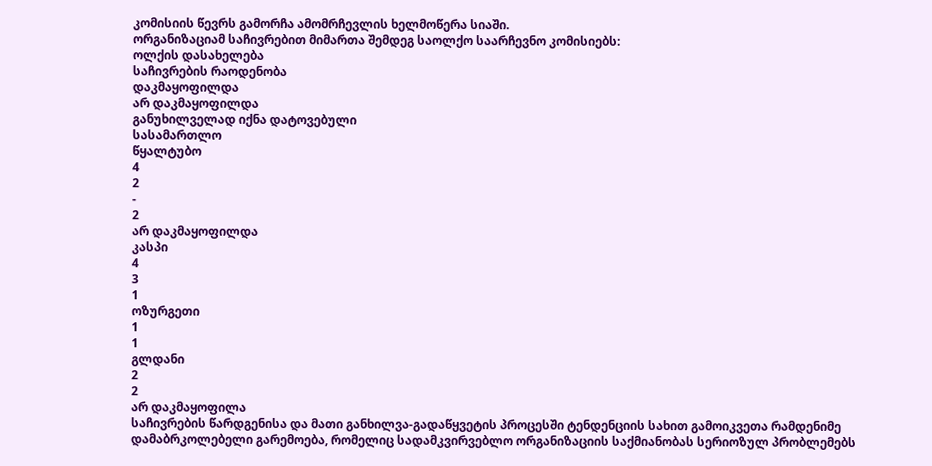კომისიის წევრს გამორჩა ამომრჩევლის ხელმოწერა სიაში.
ორგანიზაციამ საჩივრებით მიმართა შემდეგ საოლქო საარჩევნო კომისიებს:
ოლქის დასახელება
საჩივრების რაოდენობა
დაკმაყოფილდა
არ დაკმაყოფილდა
განუხილველად იქნა დატოვებული
სასამართლო
წყალტუბო
4
2
-
2
არ დაკმაყოფილდა
კასპი
4
3
1
ოზურგეთი
1
1
გლდანი
2
2
არ დაკმაყოფილა
საჩივრების წარდგენისა და მათი განხილვა-გადაწყვეტის პროცესში ტენდენციის სახით გამოიკვეთა რამდენიმე დამაბრკოლებელი გარემოება, რომელიც სადამკვირვებლო ორგანიზაციის საქმიანობას სერიოზულ პრობლემებს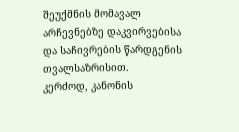შეუქმნის მომავალ არჩევნებზე დაკვირვებისა და საჩივრების წარდგენის თვალსაზრისით.
კერძოდ, კანონის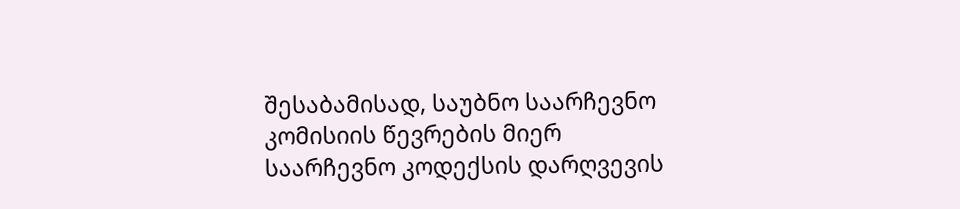შესაბამისად, საუბნო საარჩევნო კომისიის წევრების მიერ საარჩევნო კოდექსის დარღვევის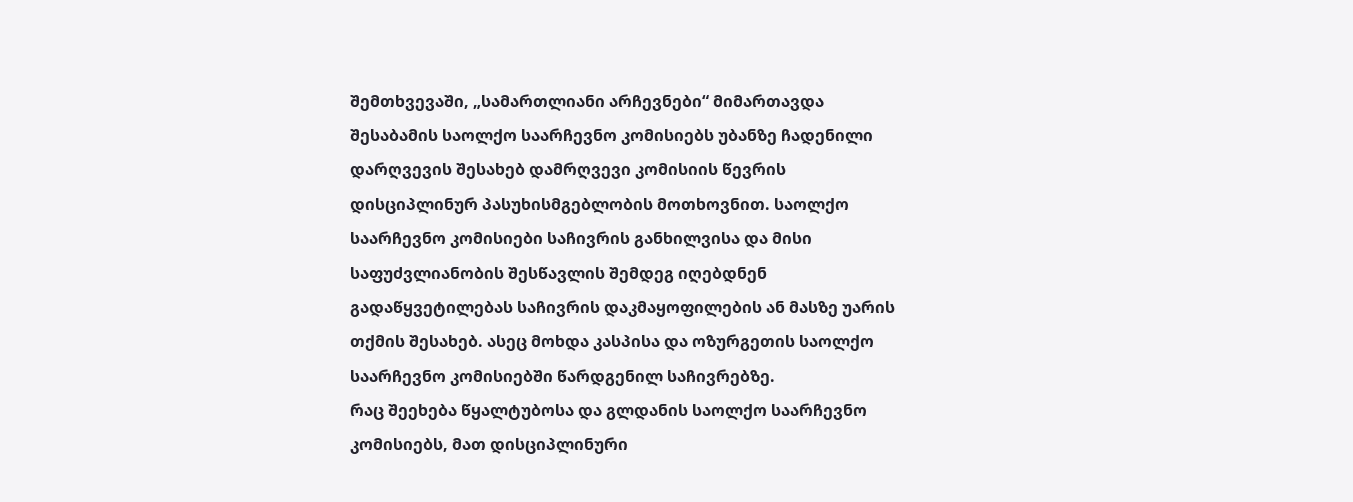შემთხვევაში, „სამართლიანი არჩევნები“ მიმართავდა შესაბამის საოლქო საარჩევნო კომისიებს უბანზე ჩადენილი დარღვევის შესახებ დამრღვევი კომისიის წევრის დისციპლინურ პასუხისმგებლობის მოთხოვნით. საოლქო საარჩევნო კომისიები საჩივრის განხილვისა და მისი საფუძვლიანობის შესწავლის შემდეგ იღებდნენ გადაწყვეტილებას საჩივრის დაკმაყოფილების ან მასზე უარის თქმის შესახებ. ასეც მოხდა კასპისა და ოზურგეთის საოლქო საარჩევნო კომისიებში წარდგენილ საჩივრებზე.
რაც შეეხება წყალტუბოსა და გლდანის საოლქო საარჩევნო კომისიებს, მათ დისციპლინური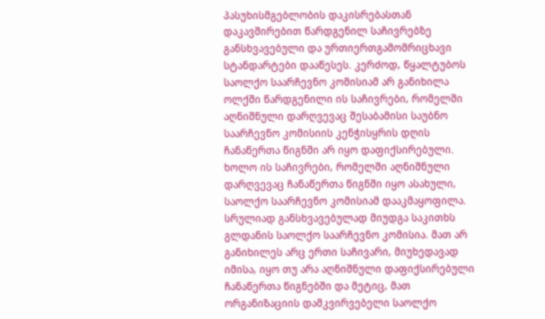პასუხისმგებლობის დაკისრებასთან დაკავშირებით წარდგენილ საჩივრებზე განსხვავებული და ურთიერთგამომრიცხავი სტანდარტები დააწესეს. კერძოდ, წყალტუბოს საოლქო საარჩევნო კომისიამ არ განიხილა ოლქში წარდგენილი ის საჩივრები, რომელში აღნიშნული დარღვევაც შესაბამისი საუბნო საარჩევნო კომისიის კენჭისყრის დღის ჩანაწერთა წიგნში არ იყო დაფიქსირებული. ხოლო ის საჩივრები, რომელში აღნიშნული დარღვევაც ჩანაწერთა წიგნში იყო ასახული, საოლქო საარჩევნო კომისიამ დააკმაყოფილა.
სრულიად განსხვავებულად მიუდგა საკითხს გლდანის საოლქო საარჩევნო კომისია. მათ არ განიხილეს არც ერთი საჩივარი, მიუხედავად იმისა, იყო თუ არა აღნიშნული დაფიქსირებული ჩანაწერთა წიგნებში და მეტიც, მათ ორგანიზაციის დამკვირვებელი საოლქო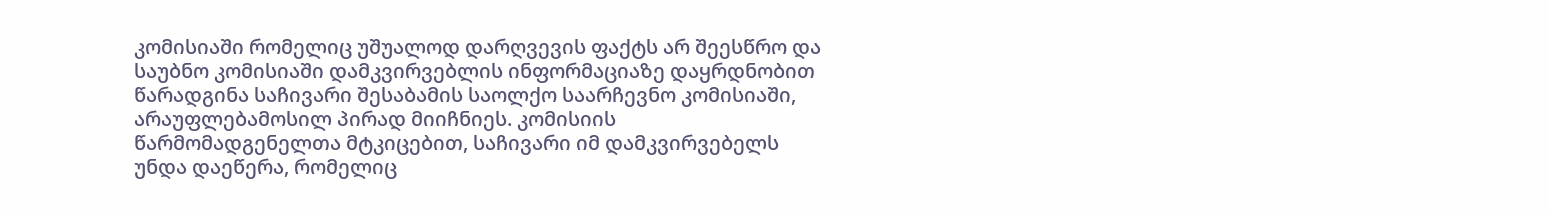კომისიაში რომელიც უშუალოდ დარღვევის ფაქტს არ შეესწრო და საუბნო კომისიაში დამკვირვებლის ინფორმაციაზე დაყრდნობით წარადგინა საჩივარი შესაბამის საოლქო საარჩევნო კომისიაში, არაუფლებამოსილ პირად მიიჩნიეს. კომისიის წარმომადგენელთა მტკიცებით, საჩივარი იმ დამკვირვებელს უნდა დაეწერა, რომელიც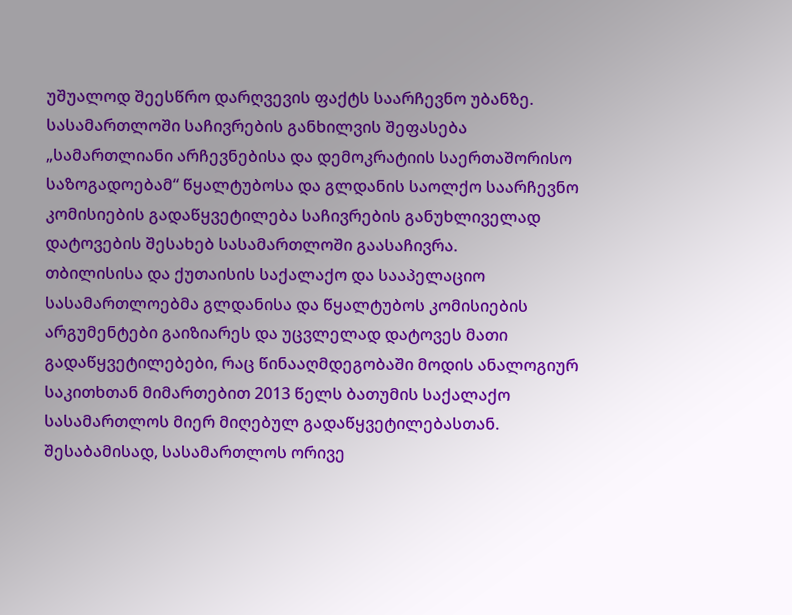უშუალოდ შეესწრო დარღვევის ფაქტს საარჩევნო უბანზე.
სასამართლოში საჩივრების განხილვის შეფასება
„სამართლიანი არჩევნებისა და დემოკრატიის საერთაშორისო საზოგადოებამ“ წყალტუბოსა და გლდანის საოლქო საარჩევნო კომისიების გადაწყვეტილება საჩივრების განუხლიველად დატოვების შესახებ სასამართლოში გაასაჩივრა.
თბილისისა და ქუთაისის საქალაქო და სააპელაციო სასამართლოებმა გლდანისა და წყალტუბოს კომისიების არგუმენტები გაიზიარეს და უცვლელად დატოვეს მათი გადაწყვეტილებები, რაც წინააღმდეგობაში მოდის ანალოგიურ საკითხთან მიმართებით 2013 წელს ბათუმის საქალაქო სასამართლოს მიერ მიღებულ გადაწყვეტილებასთან. შესაბამისად, სასამართლოს ორივე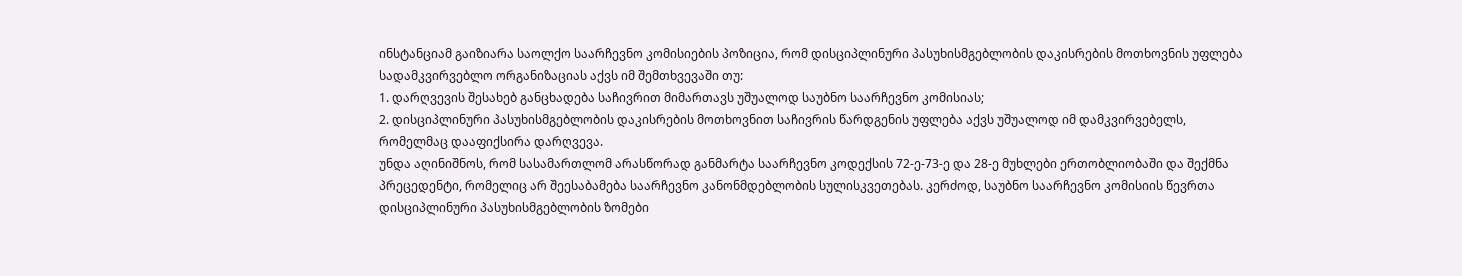ინსტანციამ გაიზიარა საოლქო საარჩევნო კომისიების პოზიცია, რომ დისციპლინური პასუხისმგებლობის დაკისრების მოთხოვნის უფლება სადამკვირვებლო ორგანიზაციას აქვს იმ შემთხვევაში თუ:
1. დარღვევის შესახებ განცხადება საჩივრით მიმართავს უშუალოდ საუბნო საარჩევნო კომისიას;
2. დისციპლინური პასუხისმგებლობის დაკისრების მოთხოვნით საჩივრის წარდგენის უფლება აქვს უშუალოდ იმ დამკვირვებელს, რომელმაც დააფიქსირა დარღვევა.
უნდა აღინიშნოს, რომ სასამართლომ არასწორად განმარტა საარჩევნო კოდექსის 72-ე-73-ე და 28-ე მუხლები ერთობლიობაში და შექმნა პრეცედენტი, რომელიც არ შეესაბამება საარჩევნო კანონმდებლობის სულისკვეთებას. კერძოდ, საუბნო საარჩევნო კომისიის წევრთა დისციპლინური პასუხისმგებლობის ზომები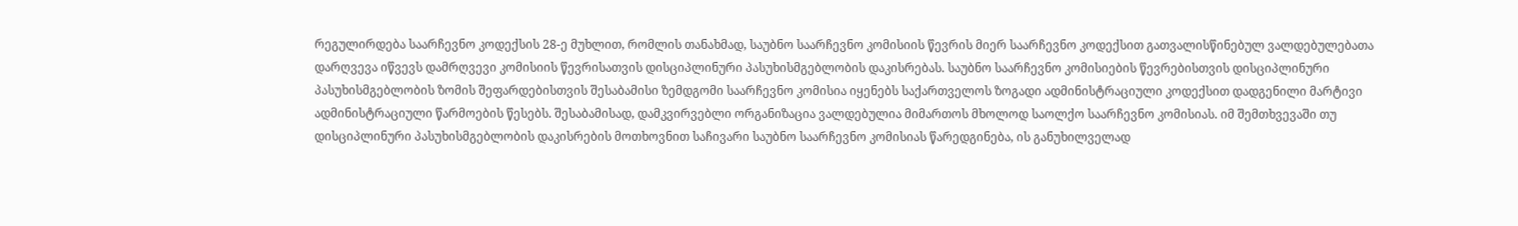რეგულირდება საარჩევნო კოდექსის 28-ე მუხლით, რომლის თანახმად, საუბნო საარჩევნო კომისიის წევრის მიერ საარჩევნო კოდექსით გათვალისწინებულ ვალდებულებათა დარღვევა იწვევს დამრღვევი კომისიის წევრისათვის დისციპლინური პასუხისმგებლობის დაკისრებას. საუბნო საარჩევნო კომისიების წევრებისთვის დისციპლინური პასუხისმგებლობის ზომის შეფარდებისთვის შესაბამისი ზემდგომი საარჩევნო კომისია იყენებს საქართველოს ზოგადი ადმინისტრაციული კოდექსით დადგენილი მარტივი ადმინისტრაციული წარმოების წესებს. შესაბამისად, დამკვირვებლი ორგანიზაცია ვალდებულია მიმართოს მხოლოდ საოლქო საარჩევნო კომისიას. იმ შემთხვევაში თუ დისციპლინური პასუხისმგებლობის დაკისრების მოთხოვნით საჩივარი საუბნო საარჩევნო კომისიას წარედგინება, ის განუხილველად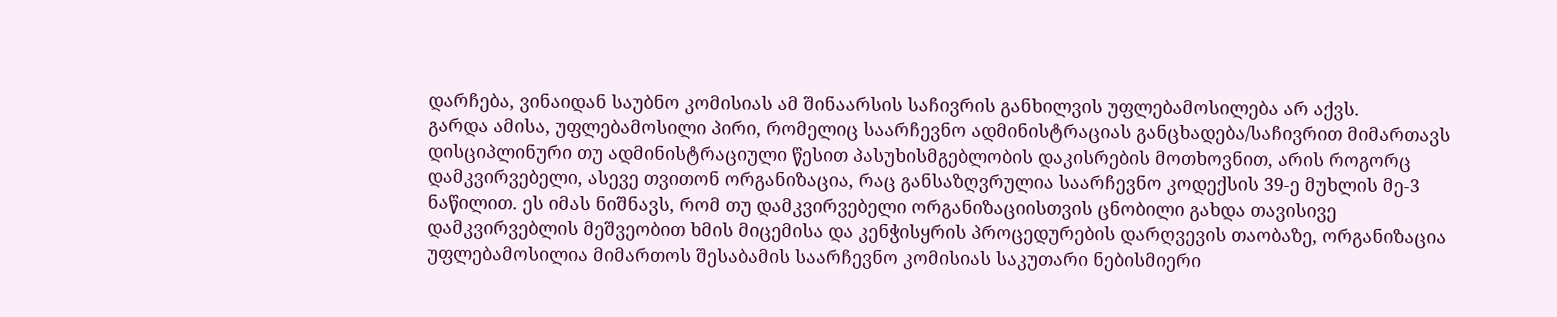დარჩება, ვინაიდან საუბნო კომისიას ამ შინაარსის საჩივრის განხილვის უფლებამოსილება არ აქვს.
გარდა ამისა, უფლებამოსილი პირი, რომელიც საარჩევნო ადმინისტრაციას განცხადება/საჩივრით მიმართავს დისციპლინური თუ ადმინისტრაციული წესით პასუხისმგებლობის დაკისრების მოთხოვნით, არის როგორც დამკვირვებელი, ასევე თვითონ ორგანიზაცია, რაც განსაზღვრულია საარჩევნო კოდექსის 39-ე მუხლის მე-3 ნაწილით. ეს იმას ნიშნავს, რომ თუ დამკვირვებელი ორგანიზაციისთვის ცნობილი გახდა თავისივე დამკვირვებლის მეშვეობით ხმის მიცემისა და კენჭისყრის პროცედურების დარღვევის თაობაზე, ორგანიზაცია უფლებამოსილია მიმართოს შესაბამის საარჩევნო კომისიას საკუთარი ნებისმიერი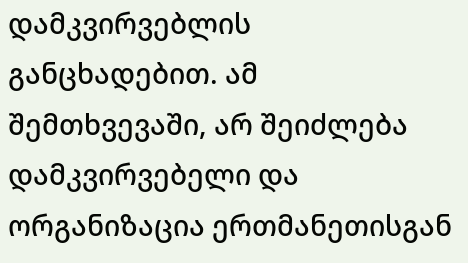დამკვირვებლის განცხადებით. ამ შემთხვევაში, არ შეიძლება დამკვირვებელი და ორგანიზაცია ერთმანეთისგან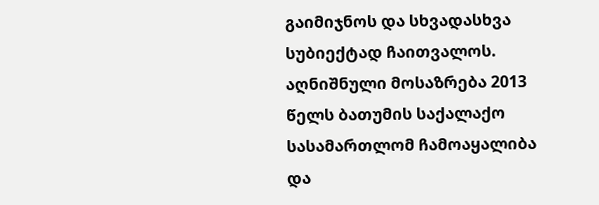გაიმიჯნოს და სხვადასხვა სუბიექტად ჩაითვალოს.
აღნიშნული მოსაზრება 2013 წელს ბათუმის საქალაქო სასამართლომ ჩამოაყალიბა და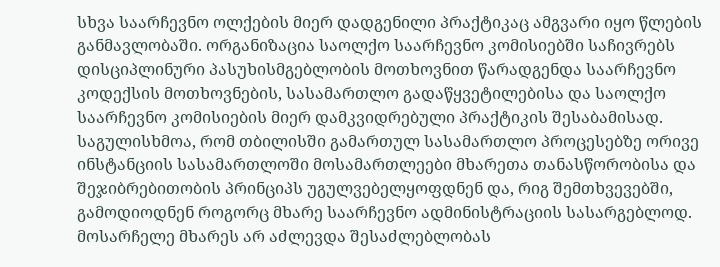სხვა საარჩევნო ოლქების მიერ დადგენილი პრაქტიკაც ამგვარი იყო წლების განმავლობაში. ორგანიზაცია საოლქო საარჩევნო კომისიებში საჩივრებს დისციპლინური პასუხისმგებლობის მოთხოვნით წარადგენდა საარჩევნო კოდექსის მოთხოვნების, სასამართლო გადაწყვეტილებისა და საოლქო საარჩევნო კომისიების მიერ დამკვიდრებული პრაქტიკის შესაბამისად.
საგულისხმოა, რომ თბილისში გამართულ სასამართლო პროცესებზე ორივე ინსტანციის სასამართლოში მოსამართლეები მხარეთა თანასწორობისა და შეჯიბრებითობის პრინციპს უგულვებელყოფდნენ და, რიგ შემთხვევებში, გამოდიოდნენ როგორც მხარე საარჩევნო ადმინისტრაციის სასარგებლოდ. მოსარჩელე მხარეს არ აძლევდა შესაძლებლობას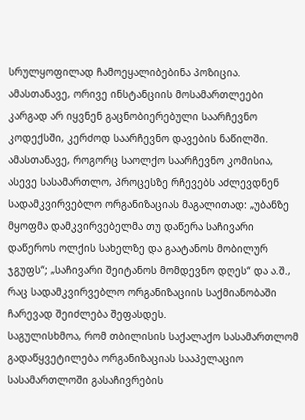სრულყოფილად ჩამოეყალიბებინა პოზიცია. ამასთანავე, ორივე ინსტანციის მოსამართლეები კარგად არ იყვნენ გაცნობიერებული საარჩევნო კოდექსში, კერძოდ საარჩევნო დავების ნაწილში.
ამასთანავე, როგორც საოლქო საარჩევნო კომისია, ასევე სასამართლო, პროცესზე რჩევებს აძლევდნენ სადამკვირვებლო ორგანიზაციას მაგალითად: „უბანზე მყოფმა დამკვირვებელმა თუ დაწერა საჩივარი დაწეროს ოლქის სახელზე და გაატანოს მობილურ ჯგუფს“; „საჩივარი შეიტანოს მომდევნო დღეს“ და ა.შ., რაც სადამკვირვებლო ორგანიზაციის საქმიანობაში ჩარევად შეიძლება შეფასდეს.
საგულისხმოა, რომ თბილისის საქალაქო სასამართლომ გადაწყვეტილება ორგანიზაციას სააპელაციო სასამართლოში გასაჩივრების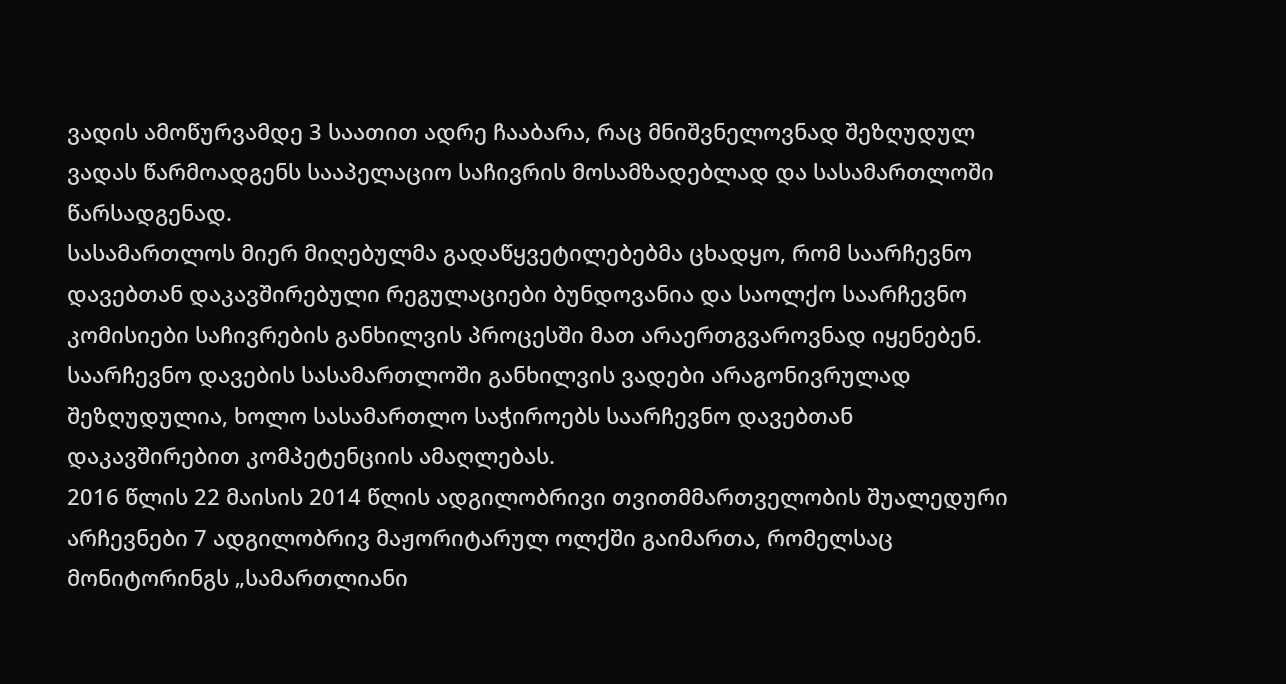ვადის ამოწურვამდე 3 საათით ადრე ჩააბარა, რაც მნიშვნელოვნად შეზღუდულ ვადას წარმოადგენს სააპელაციო საჩივრის მოსამზადებლად და სასამართლოში წარსადგენად.
სასამართლოს მიერ მიღებულმა გადაწყვეტილებებმა ცხადყო, რომ საარჩევნო დავებთან დაკავშირებული რეგულაციები ბუნდოვანია და საოლქო საარჩევნო კომისიები საჩივრების განხილვის პროცესში მათ არაერთგვაროვნად იყენებენ.
საარჩევნო დავების სასამართლოში განხილვის ვადები არაგონივრულად შეზღუდულია, ხოლო სასამართლო საჭიროებს საარჩევნო დავებთან დაკავშირებით კომპეტენციის ამაღლებას.
2016 წლის 22 მაისის 2014 წლის ადგილობრივი თვითმმართველობის შუალედური არჩევნები 7 ადგილობრივ მაჟორიტარულ ოლქში გაიმართა, რომელსაც მონიტორინგს „სამართლიანი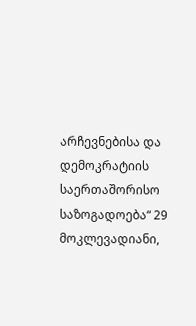არჩევნებისა და დემოკრატიის საერთაშორისო საზოგადოება“ 29 მოკლევადიანი,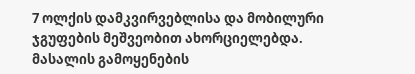7 ოლქის დამკვირვებლისა და მობილური ჯგუფების მეშვეობით ახორციელებდა.
მასალის გამოყენების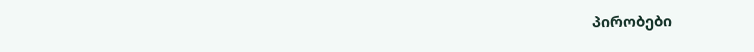პირობები